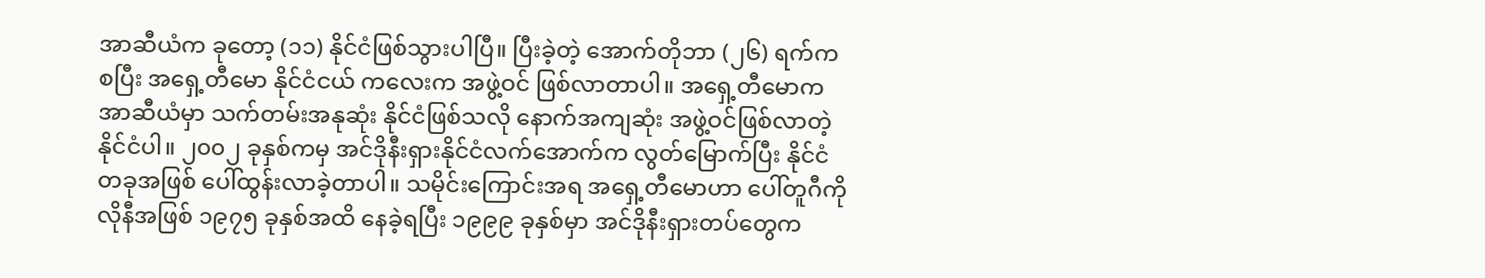အာဆီယံက ခုတော့ (၁၁) နိုင်ငံဖြစ်သွားပါပြီ။ ပြီးခဲ့တဲ့ အောက်တိုဘာ (၂၆) ရက်ကစပြီး အရှေ့တီမော နိုင်ငံငယ် ကလေးက အဖွဲ့ဝင် ဖြစ်လာတာပါ။ အရှေ့တီမောက အာဆီယံမှာ သက်တမ်းအနုဆုံး နိုင်ငံဖြစ်သလို နောက်အကျဆုံး အဖွဲ့ဝင်ဖြစ်လာတဲ့နိုင်ငံပါ။ ၂၀၀၂ ခုနှစ်ကမှ အင်ဒိုနီးရှားနိုင်ငံလက်အောက်က လွတ်မြောက်ပြီး နိုင်ငံတခုအဖြစ် ပေါ်ထွန်းလာခဲ့တာပါ။ သမိုင်းကြောင်းအရ အရှေ့တီမောဟာ ပေါ်တူဂီကိုလိုနီအဖြစ် ၁၉၇၅ ခုနှစ်အထိ နေခဲ့ရပြီး ၁၉၉၉ ခုနှစ်မှာ အင်ဒိုနီးရှားတပ်တွေက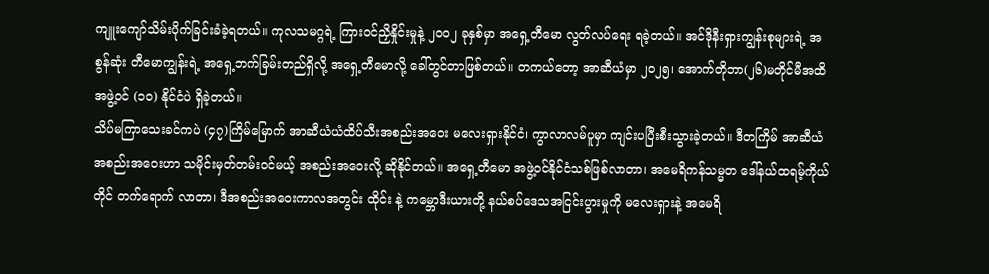ကျူးကျော်သိမ်းပိုက်ခြင်းခံခဲ့ရတယ်။ ကုလသမဂ္ဂရဲ့ ကြားဝင်ညှိနှိုင်းမှုနဲ့ ၂၀၀၂ ခုနှစ်မှာ အရှေ့တီမော လွတ်လပ်ရေး ရခဲ့တယ်။ အင်ဒိုနီးရှားကျွန်းစုများရဲ့ အစွန်ဆုံး တီမောကျွန်းရဲ့ အရှေ့ဘက်ခြမ်းတည်ရှိလို့ အရှေ့တီမောလို့ ခေါ်တွင်တာဖြစ်တယ်။ တကယ်တော့ အာဆီယံမှာ ၂၀၂၅၊ အောက်တိုဘာ(၂၆)မတိုင်မီအထိ အဖွဲ့ဝင် (၁၀) နိုင်ငံပဲ ရှိခဲ့တယ်။
သိပ်မကြာသေးခင်ကပဲ (၄၇)ကြိမ်မြောက် အာဆီယံယံထိပ်သီးအစည်းအဝေး မလေးရှားနိုင်ငံ၊ ကွာလာလမ်ပူမှာ ကျင်းပပြီးစီးသွားခဲ့တယ်။ ဒီတကြိမ် အာဆီယံအစည်းအဝေးဟာ သမိုင်းမှတ်တမ်းဝင်မယ့် အစည်းအဝေးလို့ ဆိုနိုင်တယ်။ အရှေ့တီမော အဖွဲ့ဝင်နိုင်ငံသစ်ဖြစ်လာတာ၊ အမေရိကန်သမ္မတ ဒေါ်နယ်ထရမ့်ကိုယ်တိုင် တက်ရောက် လာတာ၊ ဒီအစည်းအဝေးကာလအတွင်း ထိုင်း နဲ့ ကမ္ဘောဒီးယားတို့ နယ်စပ်ဒေသအငြင်းပွားမှုကို မလေးရှားနဲ့ အမေရိ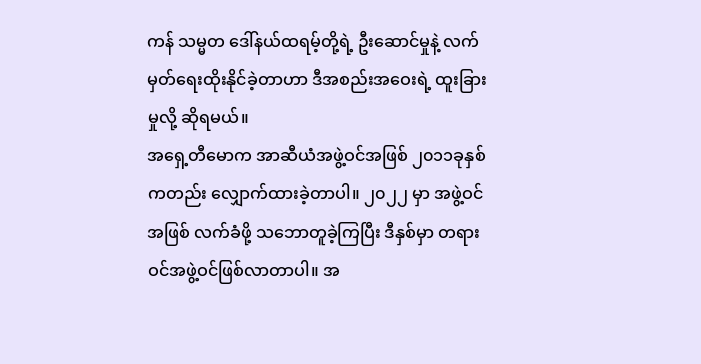ကန် သမ္မတ ဒေါ်နယ်ထရမ့်တို့ရဲ့ ဦးဆောင်မှုနဲ့ လက်မှတ်ရေးထိုးနိုင်ခဲ့တာဟာ ဒီအစည်းအဝေးရဲ့ ထူးခြားမှုလို့ ဆိုရမယ်။
အရှေ့တီမောက အာဆီယံအဖွဲ့ဝင်အဖြစ် ၂၀၁၁ခုနှစ်ကတည်း လျှောက်ထားခဲ့တာပါ။ ၂၀၂၂ မှာ အဖွဲ့ဝင်အဖြစ် လက်ခံဖို့ သဘောတူခဲ့ကြပြီး ဒီနှစ်မှာ တရားဝင်အဖွဲ့ဝင်ဖြစ်လာတာပါ။ အ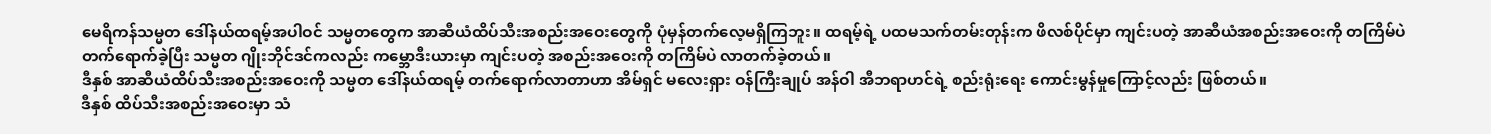မေရိကန်သမ္မတ ဒေါ်နယ်ထရမ့်အပါဝင် သမ္မတတွေက အာဆီယံထိပ်သီးအစည်းအဝေးတွေကို ပုံမှန်တက်လေ့မရှိကြဘူး။ ထရမ့်ရဲ့ ပထမသက်တမ်းတုန်းက ဖိလစ်ပိုင်မှာ ကျင်းပတဲ့ အာဆီယံအစည်းအဝေးကို တကြိမ်ပဲ တက်ရောက်ခဲ့ပြီး သမ္မတ ဂျိုးဘိုင်ဒင်ကလည်း ကမ္ဘောဒီးယားမှာ ကျင်းပတဲ့ အစည်းအဝေးကို တကြိမ်ပဲ လာတက်ခဲ့တယ်။
ဒီနှစ် အာဆီယံထိပ်သီးအစည်းအဝေးကို သမ္မတ ဒေါ်နယ်ထရမ့် တက်ရောက်လာတာဟာ အိမ်ရှင် မလေးရှား ဝန်ကြီးချုပ် အန်ဝါ အီဘရာဟင်ရဲ့ စည်းရုံးရေး ကောင်းမွန်မှုကြောင့်လည်း ဖြစ်တယ်။
ဒီနှစ် ထိပ်သီးအစည်းအဝေးမှာ သံ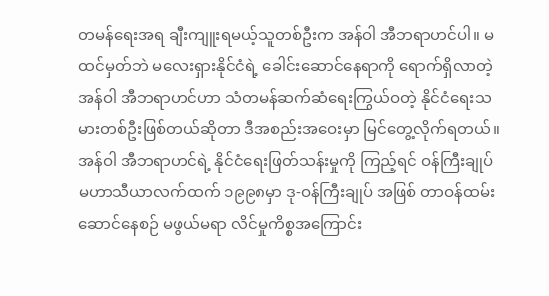တမန်ရေးအရ ချီးကျူးရမယ့်သူတစ်ဦးက အန်ဝါ အီဘရာဟင်ပါ။ မထင်မှတ်ဘဲ မလေးရှားနိုင်ငံရဲ့ ခေါင်းဆောင်နေရာကို ရောက်ရှိလာတဲ့ အန်ဝါ အီဘရာဟင်ဟာ သံတမန်ဆက်ဆံရေးကြွယ်ဝတဲ့ နိုင်ငံရေးသမားတစ်ဦးဖြစ်တယ်ဆိုတာ ဒီအစည်းအဝေးမှာ မြင်တွေ့လိုက်ရတယ်။
အန်ဝါ အီဘရာဟင်ရဲ့ နိုင်ငံရေးဖြတ်သန်းမှုကို ကြည့်ရင် ဝန်ကြီးချုပ် မဟာသီယာလက်ထက် ၁၉၉၈မှာ ဒု-ဝန်ကြီးချုပ် အဖြစ် တာဝန်ထမ်းဆောင်နေစဉ် မဖွယ်မရာ လိင်မှုကိစ္စအကြောင်း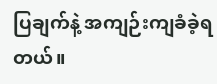ပြချက်နဲ့ အကျဉ်းကျခံခဲ့ရတယ်။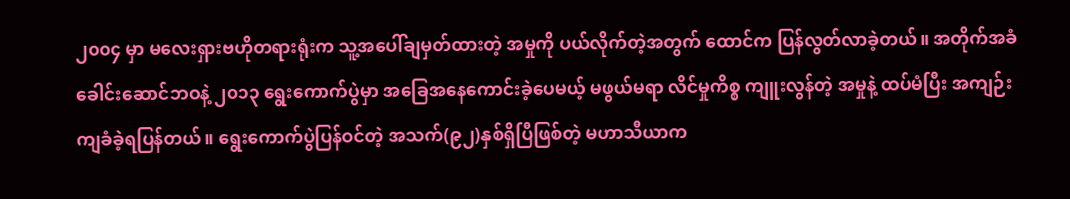၂၀၀၄ မှာ မလေးရှားဗဟိုတရားရုံးက သူ့အပေါ်ချမှတ်ထားတဲ့ အမှုကို ပယ်လိုက်တဲ့အတွက် ထောင်က ပြန်လွတ်လာခဲ့တယ်။ အတိုက်အခံခေါင်းဆောင်ဘဝနဲ့ ၂၀၁၃ ရွေးကောက်ပွဲမှာ အခြေအနေကောင်းခဲ့ပေမယ့် မဖွယ်မရာ လိင်မှုကိစ္စ ကျူးလွန်တဲ့ အမှုနဲ့ ထပ်မံပြီး အကျဉ်းကျခံခဲ့ရပြန်တယ်။ ရွေးကောက်ပွဲပြန်ဝင်တဲ့ အသက်(၉၂)နှစ်ရှိပြီဖြစ်တဲ့ မဟာသီယာက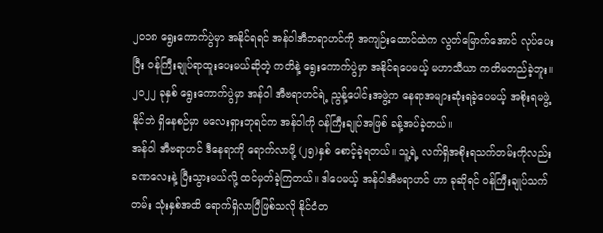၂၀၁၈ ရွေးကောက်ပွဲမှာ အနိုင်ရရင် အန်ဝါအီဘရာဟင်ကို အကျဉ်းထောင်ထဲက လွတ်မြောက်အောင် လုပ်ပေးပြီး ဝန်ကြီးချုပ်ရာထူးပေးမယ်ဆိုတဲ့ ကတိနဲ့ ရွေးကောက်ပွဲမှာ အနိုင်ရပေမယ့် မဟာသီယာ ကတိမတည်ခဲ့ဘူး။
၂၀၂၂ ခုနှစ် ရွေးကောက်ပွဲမှာ အန်ဝါ အီဗရာဟင်ရဲ့ ညွန့်ပေါင်းအဖွဲ့က နေရာအများဆုံးရခဲ့ပေမယ့် အစိုးရမဖွဲ့နိုင်ဘဲ ရှိနေစဉ်မှာ မလေးရှားဘုရင်က အန်ဝါကို ဝန်ကြီးချုပ်အဖြစ် ခန့်အပ်ခဲ့တယ်။
အန်ဝါ အီဗရာဟင် ဒီနေရာကို ရောက်လာဖို့ (၂၅)နှစ် စောင့်ခဲ့ရတယ်။ သူ့ရဲ့ လက်ရှိအစိုးရသက်တမ်းကိုလည်း ခဏလေးနဲ့ ပြီးသွားမယ်လို့ ထင်မှတ်ခဲ့ကြတယ်။ ဒါပေမယ့် အန်ဝါအီဗရာဟင် ဟာ ခုဆိုရင် ဝန်ကြီးချုပ်သက်တမ်း သုံးနှစ်အထိ ရောက်ရှိလာပြီဖြစ်သလို နိုင်ငံတ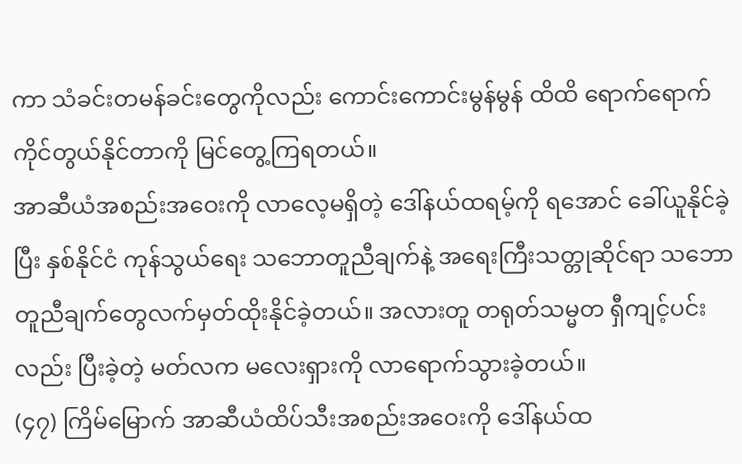ကာ သံခင်းတမန်ခင်းတွေကိုလည်း ကောင်းကောင်းမွန်မွန် ထိထိ ရောက်ရောက် ကိုင်တွယ်နိုင်တာကို မြင်တွေ့ကြရတယ်။
အာဆီယံအစည်းအဝေးကို လာလေ့မရှိတဲ့ ဒေါ်နယ်ထရမ့်ကို ရအောင် ခေါ်ယူနိုင်ခဲ့ပြီး နှစ်နိုင်ငံ ကုန်သွယ်ရေး သဘောတူညီချက်နဲ့ အရေးကြီးသတ္တုဆိုင်ရာ သဘောတူညီချက်တွေလက်မှတ်ထိုးနိုင်ခဲ့တယ်။ အလားတူ တရုတ်သမ္မတ ရှီကျင့်ပင်းလည်း ပြီးခဲ့တဲ့ မတ်လက မလေးရှားကို လာရောက်သွားခဲ့တယ်။
(၄၇) ကြိမ်မြောက် အာဆီယံထိပ်သီးအစည်းအဝေးကို ဒေါ်နယ်ထ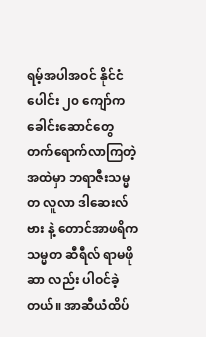ရမ့်အပါအဝင် နိုင်ငံပေါင်း ၂၀ ကျော်က ခေါင်းဆောင်တွေ တက်ရောက်လာကြတဲ့အထဲမှာ ဘရာဇီးသမ္မတ လူလာ ဒါဆေးလ်ဗား နဲ့ တောင်အာဖရိကသမ္မတ ဆီရီလ် ရာမဖိုဆာ လည်း ပါဝင်ခဲ့တယ်။ အာဆီယံထိပ်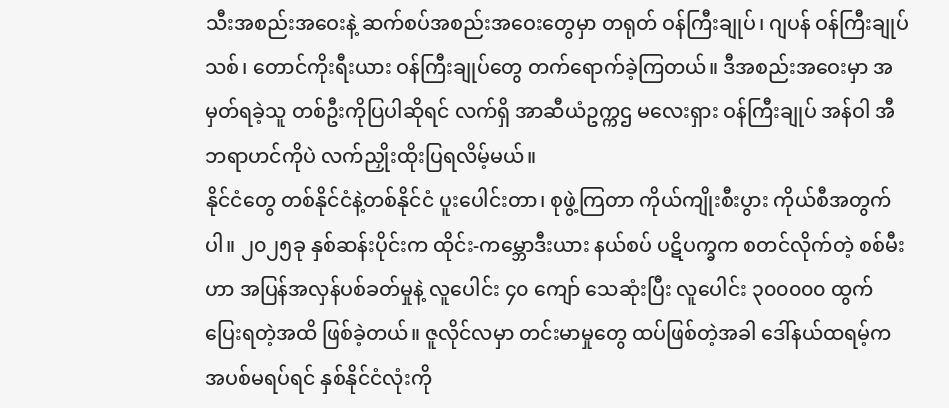သီးအစည်းအဝေးနဲ့ ဆက်စပ်အစည်းအဝေးတွေမှာ တရုတ် ဝန်ကြီးချုပ်၊ ဂျပန် ဝန်ကြီးချုပ်သစ်၊ တောင်ကိုးရီးယား ဝန်ကြီးချုပ်တွေ တက်ရောက်ခဲ့ကြတယ်။ ဒီအစည်းအဝေးမှာ အမှတ်ရခဲ့သူ တစ်ဦးကိုပြပါဆိုရင် လက်ရှိ အာဆီယံဥက္ကဌ မလေးရှား ဝန်ကြီးချုပ် အန်ဝါ အီဘရာဟင်ကိုပဲ လက်ညှိုးထိုးပြရလိမ့်မယ်။
နိုင်ငံတွေ တစ်နိုင်ငံနဲ့တစ်နိုင်ငံ ပူးပေါင်းတာ၊ စုဖွဲ့ကြတာ ကိုယ်ကျိုးစီးပွား ကိုယ်စီအတွက်ပါ။ ၂၀၂၅ခု နှစ်ဆန်းပိုင်းက ထိုင်း-ကမ္ဘောဒီးယား နယ်စပ် ပဋိပက္ခက စတင်လိုက်တဲ့ စစ်မီးဟာ အပြန်အလှန်ပစ်ခတ်မှုနဲ့ လူပေါင်း ၄၀ ကျော် သေဆုံးပြီး လူပေါင်း ၃၀၀၀၀၀ ထွက်ပြေးရတဲ့အထိ ဖြစ်ခဲ့တယ်။ ဇူလိုင်လမှာ တင်းမာမှုတွေ ထပ်ဖြစ်တဲ့အခါ ဒေါ်နယ်ထရမ့်က အပစ်မရပ်ရင် နှစ်နိုင်ငံလုံးကို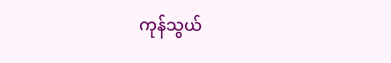ကုန်သွယ်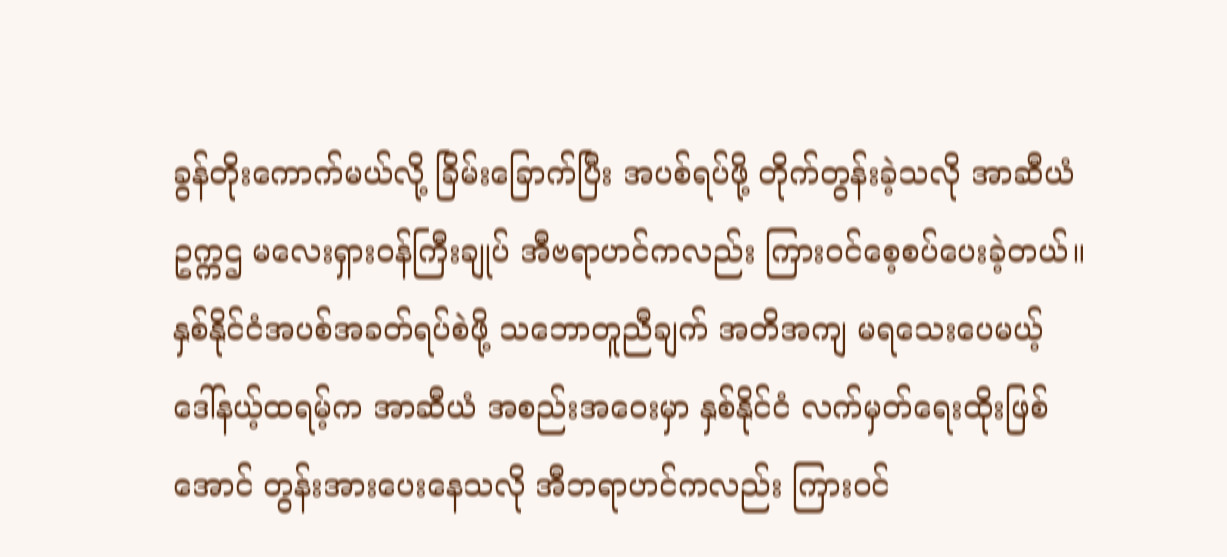ခွန်တိုးကောက်မယ်လို့ ခြိမ်းခြောက်ပြီး အပစ်ရပ်ဖို့ တိုက်တွန်းခဲ့သလို အာဆီယံဥက္ကဌ မလေးရှားဝန်ကြီးချုပ် အီဗရာဟင်ကလည်း ကြားဝင်စေ့စပ်ပေးခဲ့တယ်။ နှစ်နိုင်ငံအပစ်အခတ်ရပ်စဲဖို့ သဘောတူညီချက် အတိအကျ မရသေးပေမယ့် ဒေါ်နယ့်ထရမ့်က အာဆီယံ အစည်းအဝေးမှာ နှစ်နိုင်ငံ လက်မှတ်ရေးထိုးဖြစ်အောင် တွန်းအားပေးနေသလို အီဘရာဟင်ကလည်း ကြားဝင်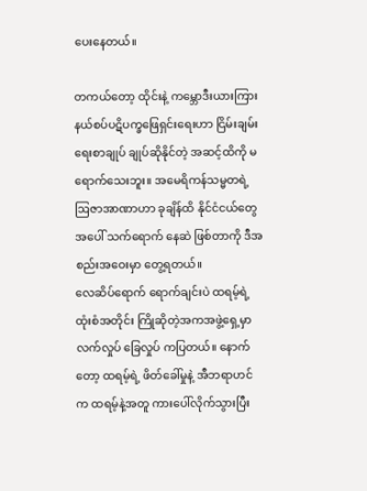ပေးနေတယ်။

တကယ်တော့ ထိုင်းနဲ့ ကမ္ဘောဒီးယားကြား နယ်စပ်ပဋိပက္ခဖြေရှင်းရေးဟာ ငြိမ်းချမ်းရေးစာချုပ် ချုပ်ဆိုနိုင်တဲ့ အဆင့်ထိကို မရောက်သေးဘူး။ အမေရိကန်သမ္မတရဲ့ ဩဇာအာဏာဟာ ခုချိန်ထိ နိုင်ငံငယ်တွေအပေါ် သက်ရောက် နေဆဲ ဖြစ်တာကို ဒီအစည်းအဝေးမှာ တွေ့ရတယ်။
လေဆိပ်ရောက် ရောက်ချင်းပဲ ထရမ့်ရဲ့ ထုံးစံအတိုင်း ကြိုဆိုတဲ့အကအဖွဲ့ရှေ့မှာ လက်လှုပ် ခြေလှုပ် ကပြတယ်။ နောက်တော့ ထရမ့်ရဲ့ ဖိတ်ခေါ်မှုနဲ့ အီဘရာဟင်က ထရမ့်နဲ့အတူ ကားပေါ်လိုက်သွားပြီး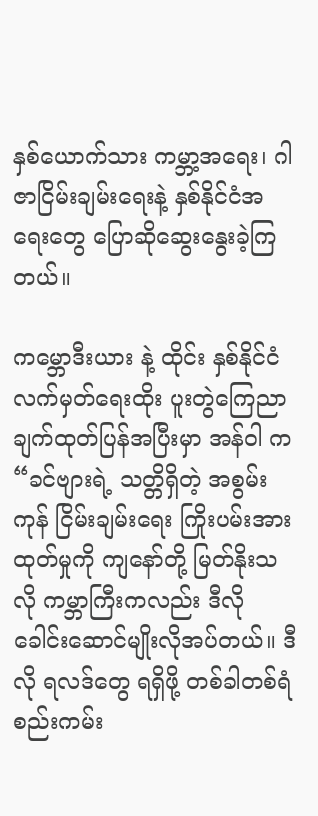နှစ်ယောက်သား ကမ္ဘာ့အရေး၊ ဂါဇာငြိမ်းချမ်းရေးနဲ့ နှစ်နိုင်ငံအရေးတွေ ပြောဆိုဆွေးနွေးခဲ့ကြတယ်။

ကမ္ဘောဒီးယား နဲ့ ထိုင်း နှစ်နိုင်ငံ လက်မှတ်ရေးထိုး ပူးတွဲကြေညာချက်ထုတ်ပြန်အပြီးမှာ အန်ဝါ က “ခင်ဗျားရဲ့ သတ္တိရှိတဲ့ အစွမ်းကုန် ငြိမ်းချမ်းရေး ကြိုးပမ်းအားထုတ်မှုကို ကျနော်တို့ မြတ်နိုးသလို ကမ္ဘာကြီးကလည်း ဒီလို ခေါင်းဆောင်မျိုးလိုအပ်တယ်။ ဒီလို ရလဒ်တွေ ရရှိဖို့ တစ်ခါတစ်ရံ စည်းကမ်း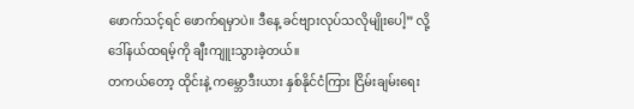ဖောက်သင့်ရင် ဖောက်ရမှာပဲ။ ဒီနေ့ ခင်ဗျားလုပ်သလိုမျိုးပေါ့” လို့ ဒေါ်နယ်ထရမ့်ကို ချီးကျူးသွားခဲ့တယ်။
တကယ်တော့ ထိုင်းနဲ့ ကမ္ဘောဒီးယား နှစ်နိုင်ငံကြား ငြိမ်းချမ်းရေး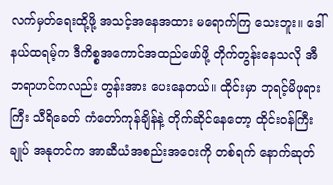လက်မှတ်ရေးထို့ဖို့ အသင့်အနေအထား မရောက်ကြ သေးဘူး။ ဒေါ်နယ်ထရမ့်က ဒီကိစ္စအကောင်အထည်ဖော်ဖို့ တိုက်တွန်းနေသလို အီဘရာဟင်ကလည်း တွန်းအား ပေးနေတယ်။ ထိုင်းမှာ ဘုရင့်မိဖုရားကြီး သီရိခေတ် ကံတော်ကုန်ချိန်နဲ့ တိုက်ဆိုင်နေတော့ ထိုင်းဝန်ကြီးချုပ် အနုတင်က အာဆီယံအစည်းအဝေးကို တစ်ရက် နောက်ဆုတ်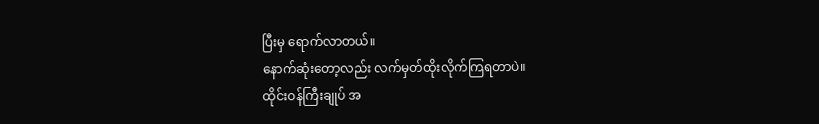ပြီးမှ ရောက်လာတယ်။
နောက်ဆုံးတော့လည်း လက်မှတ်ထိုးလိုက်ကြရတာပဲ။
ထိုင်းဝန်ကြီးချုပ် အ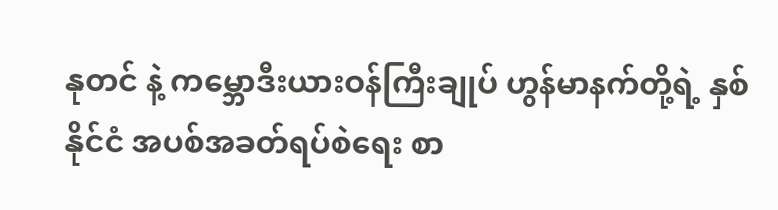နုတင် နဲ့ ကမ္ဘောဒီးယားဝန်ကြီးချုပ် ဟွန်မာနက်တို့ရဲ့ နှစ်နိုင်ငံ အပစ်အခတ်ရပ်စဲရေး စာ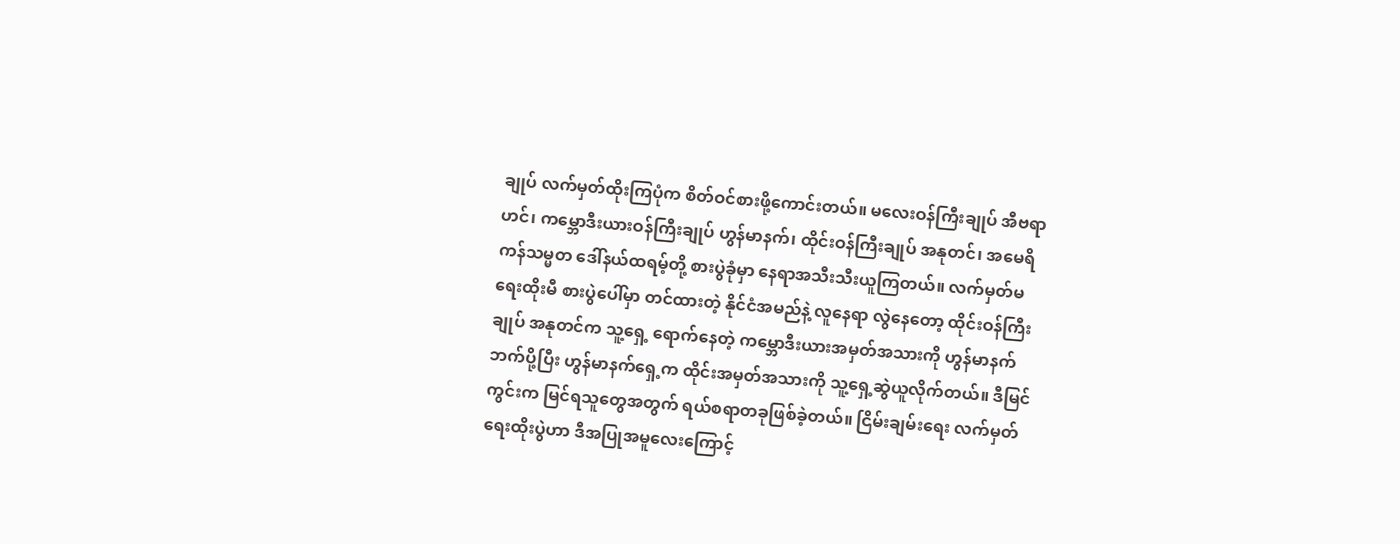ချုပ် လက်မှတ်ထိုးကြပုံက စိတ်ဝင်စားဖို့ကောင်းတယ်။ မလေးဝန်ကြီးချုပ် အီဗရာဟင်၊ ကမ္ဘောဒီးယားဝန်ကြီးချုပ် ဟွန်မာနက်၊ ထိုင်းဝန်ကြီးချုပ် အနုတင်၊ အမေရိကန်သမ္မတ ဒေါ်နယ်ထရမ့်တို့ စားပွဲခုံမှာ နေရာအသီးသီးယူကြတယ်။ လက်မှတ်မရေးထိုးမီ စားပွဲပေါ်မှာ တင်ထားတဲ့ နိုင်ငံအမည်နဲ့ လူနေရာ လွဲနေတော့ ထိုင်းဝန်ကြီးချုပ် အနုတင်က သူ့ရှေ့ ရောက်နေတဲ့ ကမ္ဘောဒီးယားအမှတ်အသားကို ဟွန်မာနက်ဘက်ပို့ပြီး ဟွန်မာနက်ရှေ့က ထိုင်းအမှတ်အသားကို သူ့ရှေ့ဆွဲယူလိုက်တယ်။ ဒီမြင်ကွင်းက မြင်ရသူတွေအတွက် ရယ်စရာတခုဖြစ်ခဲ့တယ်။ ငြိမ်းချမ်းရေး လက်မှတ် ရေးထိုးပွဲဟာ ဒီအပြုအမူလေးကြောင့်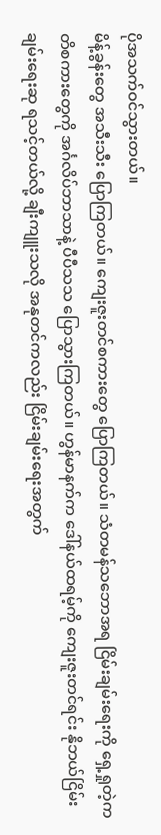ပိုအသက်ဝင်သွားတယ်။
မိန့်ခွန်းတွေ အသီးသီး ပြောကြတယ်။ ကျေးဇူးတင်စကားတွေ ပြောကြတယ်။ သံတမန်သဘောအရ ငြိမ်းချမ်းရေးကို ရှေ့ရှုတဲ့ကတိစကားတွေကို အင်္ဂလိပ်ဘာသာနဲ့ ပီပီသသ ပြောသွားကြတယ်။ ဟွန်မာနက်က ဒေါ်နယ်ထရမ့်ကို ကျေးဇူးတင်ရင်း နိုဘယ်ငြိမ်းချမ်းရေးဆု ရသင့်တယ်လို့ ချီးကျူးသလို အနုတင်ကလည်း ငြိမ်းချမ်းရေးအတွက်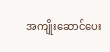အကျိုးဆောင်ပေး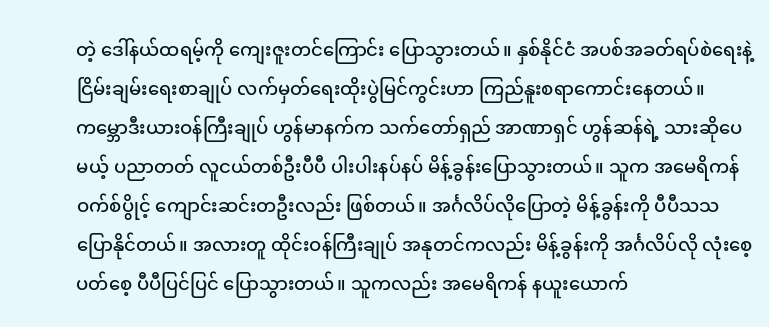တဲ့ ဒေါ်နယ်ထရမ့်ကို ကျေးဇူးတင်ကြောင်း ပြောသွားတယ်။ နှစ်နိုင်ငံ အပစ်အခတ်ရပ်စဲရေးနဲ့ ငြိမ်းချမ်းရေးစာချုပ် လက်မှတ်ရေးထိုးပွဲမြင်ကွင်းဟာ ကြည်နူးစရာကောင်းနေတယ်။
ကမ္ဘောဒီးယားဝန်ကြီးချုပ် ဟွန်မာနက်က သက်တော်ရှည် အာဏာရှင် ဟွန်ဆန်ရဲ့ သားဆိုပေမယ့် ပညာတတ် လူငယ်တစ်ဦးပီပီ ပါးပါးနပ်နပ် မိန့်ခွန်းပြောသွားတယ်။ သူက အမေရိကန် ဝက်စ်ပွိုင့် ကျောင်းဆင်းတဦးလည်း ဖြစ်တယ်။ အင်္ဂလိပ်လိုပြောတဲ့ မိန့်ခွန်းကို ပီပီသသ ပြောနိုင်တယ်။ အလားတူ ထိုင်းဝန်ကြီးချုပ် အနုတင်ကလည်း မိန့်ခွန်းကို အင်္ဂလိပ်လို လုံးစေ့ပတ်စေ့ ပီပီပြင်ပြင် ပြောသွားတယ်။ သူကလည်း အမေရိကန် နယူးယောက်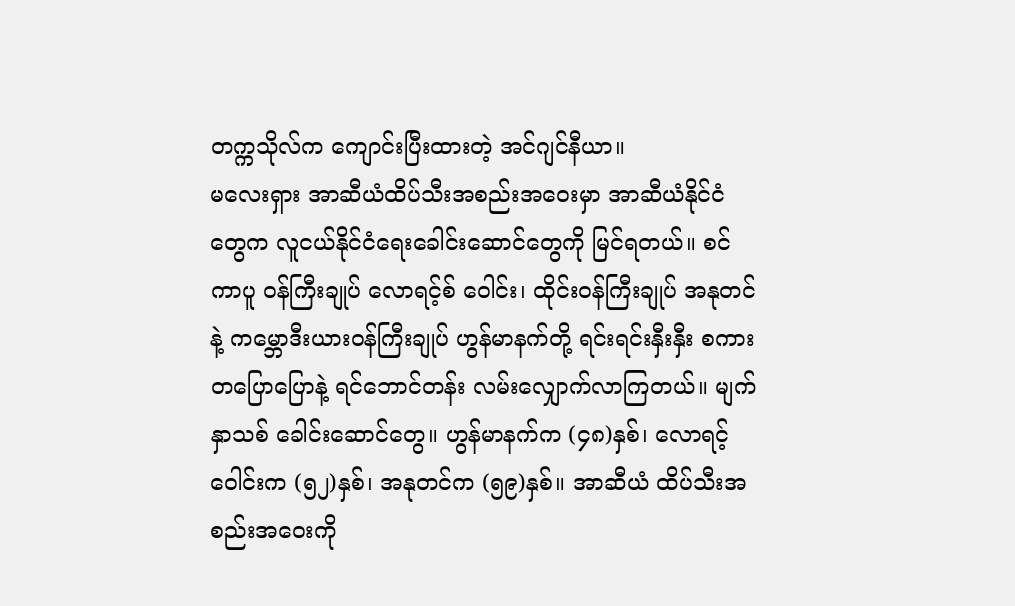တက္ကသိုလ်က ကျောင်းပြီးထားတဲ့ အင်ဂျင်နီယာ။
မလေးရှား အာဆီယံထိပ်သီးအစည်းအဝေးမှာ အာဆီယံနိုင်ငံတွေက လူငယ်နိုင်ငံရေးခေါင်းဆောင်တွေကို မြင်ရတယ်။ စင်ကာပူ ဝန်ကြီးချုပ် လောရင့်စ် ဝေါင်း၊ ထိုင်းဝန်ကြီးချုပ် အနုတင် နဲ့ ကမ္ဘောဒီးယားဝန်ကြီးချုပ် ဟွန်မာနက်တို့ ရင်းရင်းနှီးနှီး စကားတပြောပြောနဲ့ ရင်ဘောင်တန်း လမ်းလျှောက်လာကြတယ်။ မျက်နှာသစ် ခေါင်းဆောင်တွေ။ ဟွန်မာနက်က (၄၈)နှစ်၊ လောရင့်ဝေါင်းက (၅၂)နှစ်၊ အနုတင်က (၅၉)နှစ်။ အာဆီယံ ထိပ်သီးအစည်းအဝေးကို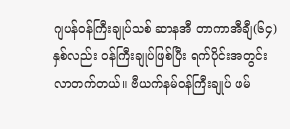ဂျပန်ဝန်ကြီးချုပ်သစ် ဆာနအီ တာကာအီချီ(၆၄)နှစ်လည်း ဝန်ကြီးချုပ်ဖြစ်ပြီး ရက်ပိုင်းအတွင်း လာတက်တယ်။ ဗီယက်နမ်ဝန်ကြီးချုပ် ဖမ်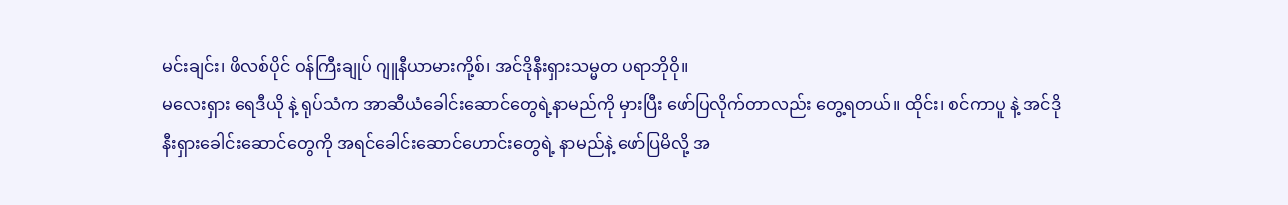မင်းချင်း၊ ဖိလစ်ပိုင် ဝန်ကြီးချုပ် ဂျူနီယာမားကို့စ်၊ အင်ဒိုနီးရှားသမ္မတ ပရာဘိုဝို။
မလေးရှား ရေဒီယို နဲ့ ရုပ်သံက အာဆီယံခေါင်းဆောင်တွေရဲ့နာမည်ကို မှားပြီး ဖော်ပြလိုက်တာလည်း တွေ့ရတယ်။ ထိုင်း၊ စင်ကာပူ နဲ့ အင်ဒိုနီးရှားခေါင်းဆောင်တွေကို အရင်ခေါင်းဆောင်ဟောင်းတွေရဲ့ နာမည်နဲ့ ဖော်ပြမိလို့ အ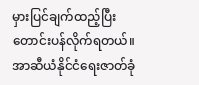မှားပြင်ချက်ထည့်ပြီး တောင်းပန်လိုက်ရတယ်။
အာဆီယံနိုင်ငံရေးဇာတ်ခုံ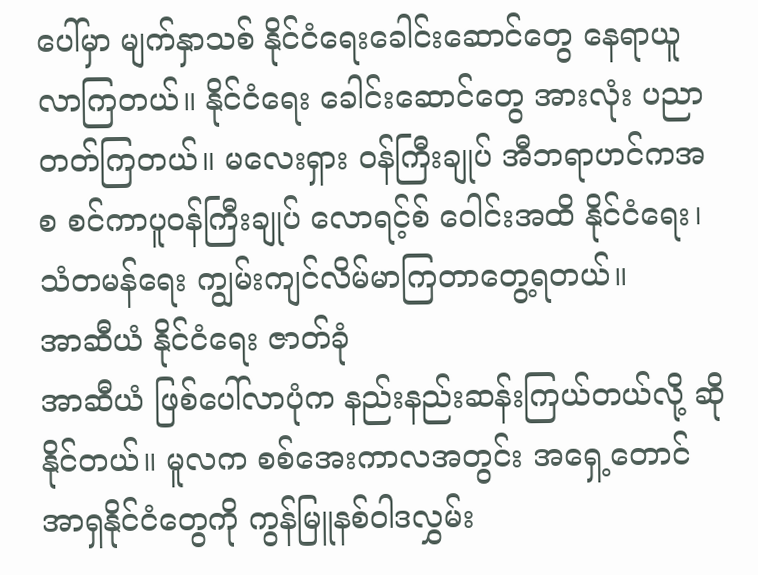ပေါ်မှာ မျက်နှာသစ် နိုင်ငံရေးခေါင်းဆောင်တွေ နေရာယူလာကြတယ်။ နိုင်ငံရေး ခေါင်းဆောင်တွေ အားလုံး ပညာတတ်ကြတယ်။ မလေးရှား ဝန်ကြီးချုပ် အီဘရာဟင်ကအစ စင်ကာပူဝန်ကြီးချုပ် လောရင့်စ် ဝေါင်းအထိ နိုင်ငံရေး၊ သံတမန်ရေး ကျွမ်းကျင်လိမ်မာကြတာတွေ့ရတယ်။
အာဆီယံ နိုင်ငံရေး ဇာတ်ခုံ
အာဆီယံ ဖြစ်ပေါ်လာပုံက နည်းနည်းဆန်းကြယ်တယ်လို့ ဆိုနိုင်တယ်။ မူလက စစ်အေးကာလအတွင်း အရှေ့တောင် အာရှနိုင်ငံတွေကို ကွန်မြူနစ်ဝါဒလွှမ်း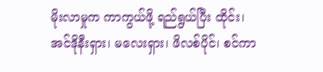မိုးလာမှုက ကာကွယ်ဖို့ ရည်ရွယ်ပြီး ထိုင်း၊ အင်ဒိုနီးရှား၊ မလေးရှား၊ ဖိလစ်ပိုင်၊ စင်ကာ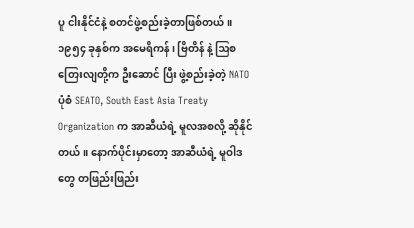ပူ ငါးနိုင်ငံနဲ့ စတင်ဖွဲ့စည်းခဲ့တာဖြစ်တယ်။ ၁၉၅၄ ခုနှစ်က အမေရိကန်၊ ဗြိတိန် နဲ့ ဩစတြေးလျတို့က ဦးဆောင် ပြီး ဖွဲ့စည်းခဲ့တဲ့ NATO ပုံစံ SEATO, South East Asia Treaty Organization က အာဆီယံရဲ့ မူလအစလို့ ဆိုနိုင်တယ်။ နောက်ပိုင်းမှာတော့ အာဆီယံရဲ့ မူဝါဒတွေ တဖြည်းဖြည်း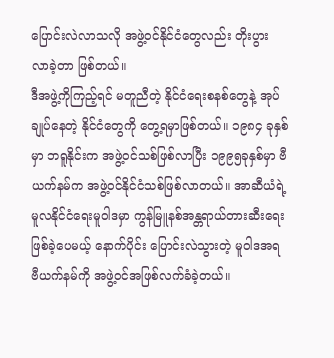ပြောင်းလဲလာသလို အဖွဲ့ဝင်နိုင်ငံတွေလည်း တိုးပွား လာခဲ့တာ ဖြစ်တယ်။
ဒီအဖွဲ့ကိုကြည့်ရင် မတူညီတဲ့ နိုင်ငံရေးစနစ်တွေနဲ့ အုပ်ချုပ်နေတဲ့ နိုင်ငံတွေကို တွေ့ရမှာဖြစ်တယ်။ ၁၉၈၄ ခုနှစ်မှာ ဘရူနိုင်းက အဖွဲ့ဝင်သစ်ဖြစ်လာပြီး ၁၉၉၅ခုနှစ်မှာ ဗီယက်နမ်က အဖွဲ့ဝင်နိုင်ငံသစ်ဖြစ်လာတယ်။ အာဆီယံရဲ့ မူလနိုင်ငံရေးမူဝါဒမှာ ကွန်မြူနစ်အန္တရာယ်တားဆီးရေး ဖြစ်ခဲ့ပေမယ့် နောက်ပိုင်း ပြောင်းလဲသွားတဲ့ မူဝါဒအရ ဗီယက်နမ်ကို အဖွဲ့ဝင်အဖြစ်လက်ခံခဲ့တယ်။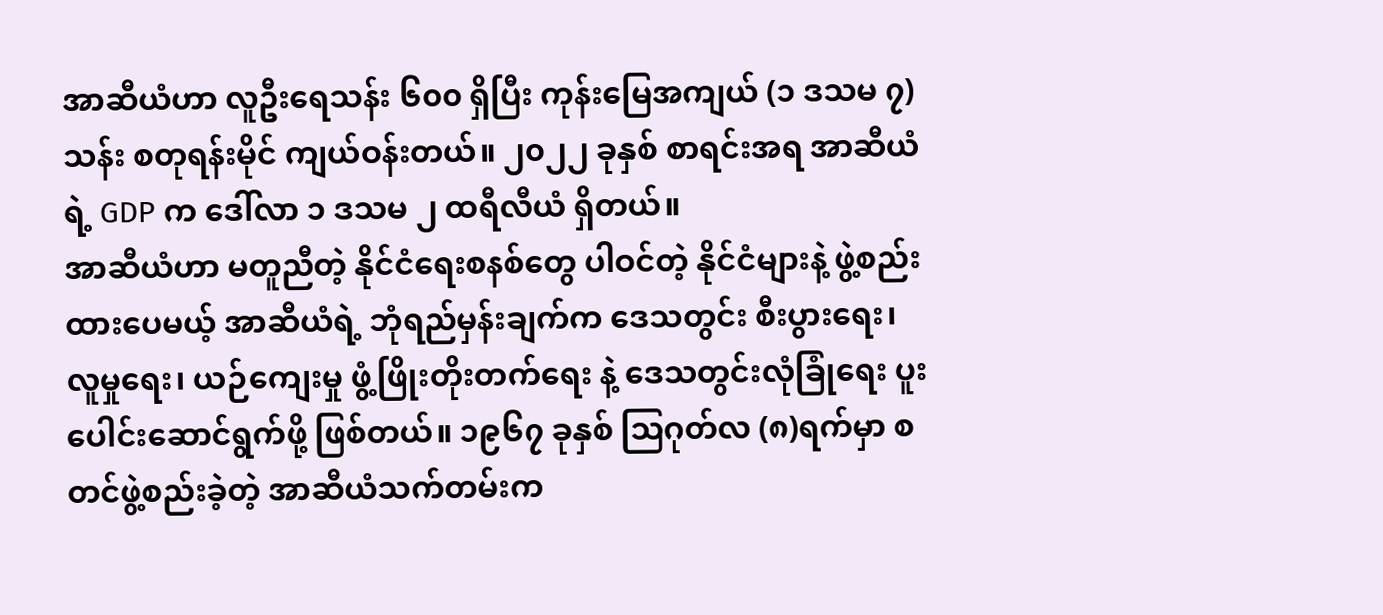အာဆီယံဟာ လူဦးရေသန်း ၆၀၀ ရှိပြီး ကုန်းမြေအကျယ် (၁ ဒသမ ၇) သန်း စတုရန်းမိုင် ကျယ်ဝန်းတယ်။ ၂၀၂၂ ခုနှစ် စာရင်းအရ အာဆီယံရဲ့ GDP က ဒေါ်လာ ၁ ဒသမ ၂ ထရီလီယံ ရှိတယ်။
အာဆီယံဟာ မတူညီတဲ့ နိုင်ငံရေးစနစ်တွေ ပါဝင်တဲ့ နိုင်ငံများနဲ့ ဖွဲ့စည်းထားပေမယ့် အာဆီယံရဲ့ ဘုံရည်မှန်းချက်က ဒေသတွင်း စီးပွားရေး၊ လူမှုရေး၊ ယဉ်ကျေးမှု ဖွံ့ဖြိုးတိုးတက်ရေး နဲ့ ဒေသတွင်းလုံခြုံရေး ပူးပေါင်းဆောင်ရွက်ဖို့ ဖြစ်တယ်။ ၁၉၆၇ ခုနှစ် ဩဂုတ်လ (၈)ရက်မှာ စတင်ဖွဲ့စည်းခဲ့တဲ့ အာဆီယံသက်တမ်းက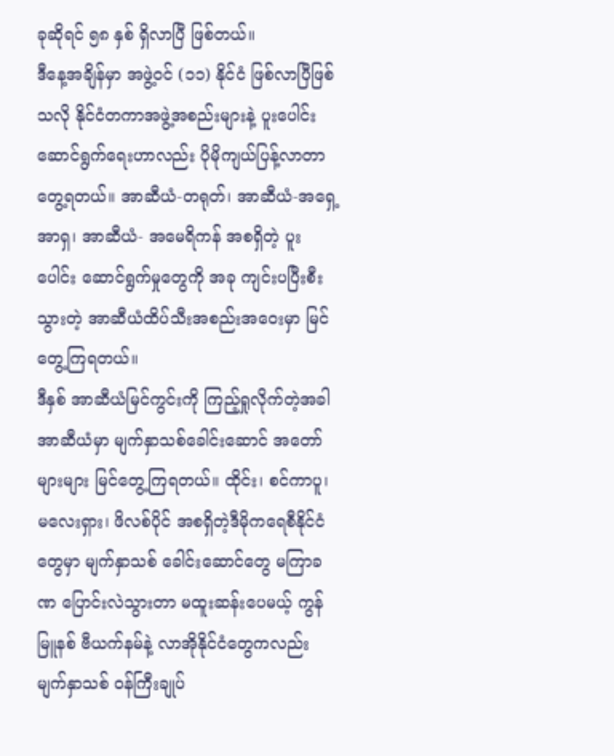ခုဆိုရင် ၅၈ နှစ် ရှိလာပြီ ဖြစ်တယ်။
ဒီနေ့အချိန်မှာ အဖွဲ့ဝင် (၁၁) နိုင်ငံ ဖြစ်လာပြီဖြစ်သလို နိုင်ငံတကာအဖွဲ့အစည်းများနဲ့ ပူးပေါင်းဆောင်ရွက်ရေးဟာလည်း ပိုမိုကျယ်ပြန့်လာတာ တွေ့ရတယ်။ အာဆီယံ-တရုတ်၊ အာဆီယံ-အရှေ့အာရှ၊ အာဆီယံ- အမေရိကန် အစရှိတဲ့ ပူးပေါင်း ဆောင်ရွက်မှုတွေကို အခု ကျင်းပပြီးစီးသွားတဲ့ အာဆီယံထိပ်သီးအစည်းအဝေးမှာ မြင်တွေ့ကြရတယ်။
ဒီနှစ် အာဆီယံမြင်ကွင်းကို ကြည့်ရှုလိုက်တဲ့အခါ အာဆီယံမှာ မျက်နှာသစ်ခေါင်းဆောင် အတော်များများ မြင်တွေ့ကြရတယ်။ ထိုင်း၊ စင်ကာပူ၊ မလေးရှား၊ ဖိလစ်ပိုင် အစရှိတဲ့ဒီမိုကရေစီနိုင်ငံတွေမှာ မျက်နှာသစ် ခေါင်းဆောင်တွေ မကြာခဏ ပြောင်းလဲသွားတာ မထူးဆန်းပေမယ့် ကွန်မြူနစ် ဗီယက်နမ်နဲ့ လာအိုနိုင်ငံတွေကလည်း မျက်နှာသစ် ဝန်ကြီးချုပ်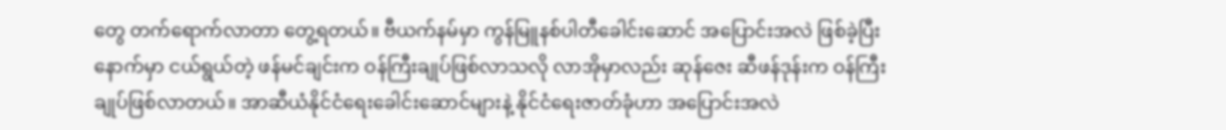တွေ တက်ရောက်လာတာ တွေ့ရတယ်။ ဗီယက်နမ်မှာ ကွန်မြူနစ်ပါတီခေါင်းဆောင် အပြောင်းအလဲ ဖြစ်ခဲ့ပြီးနောက်မှာ ငယ်ရွယ်တဲ့ ဖန်မင်ချင်းက ဝန်ကြီးချုပ်ဖြစ်လာသလို လာအိုမှာလည်း ဆုန်ဇေး ဆီဖန်ဒုန်းက ဝန်ကြီးချုပ်ဖြစ်လာတယ်။ အာဆီယံနိုင်ငံရေးခေါင်းဆောင်များနဲ့ နိုင်ငံရေးဇာတ်ခုံဟာ အပြောင်းအလဲ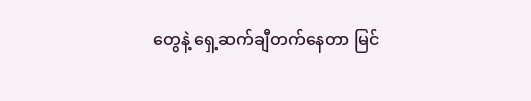တွေနဲ့ ရှေ့ဆက်ချီတက်နေတာ မြင်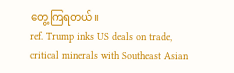တွေ့ကြရတယ်။
ref. Trump inks US deals on trade, critical minerals with Southeast Asian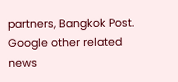partners, Bangkok Post.
Google other related news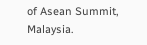of Asean Summit, Malaysia.